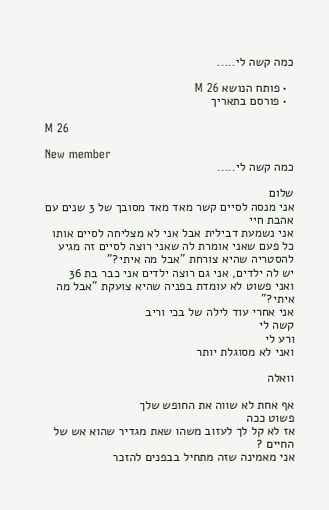כמה קשה לי.....

  • פותח הנושא M 26
  • פורסם בתאריך

M 26

New member
כמה קשה לי.....

שלום
אני מנסה לסיים קשר מאד מאד מסובך של 3 שנים עם אהבת חיי
אני נשמעת דבילית אבל אני לא מצליחה לסיים אותו
כל פעם שאני אומרת לה שאני רוצה לסיים זה מגיע להסטריה שהיא צורחת "אבל מה איתי?"
יש לה ילדים, אני גם רוצה ילדים אני כבר בת 36
ואני פשוט לא עומדת בפניה שהיא צועקת "אבל מה איתי?"
אני אחרי עוד לילה של בכי וריב
קשה לי
ורע לי
ואני לא מסוגלת יותר

וואלה

אף אחת לא שווה את החופש שלך
פשוט ככה
אז לא קל לך לעזוב משהו שאת מגדיר שהוא אש של החיים ?
אני מאמינה שזה מתחיל בבפנים להזכר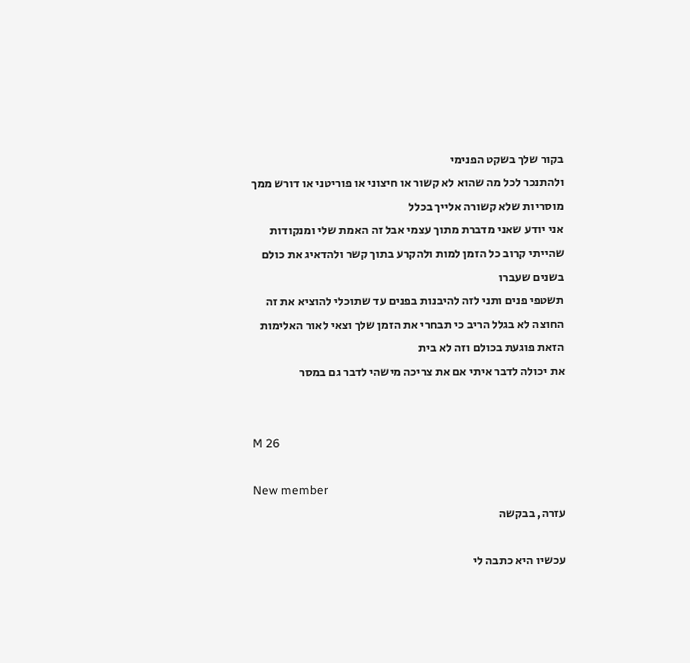בקור שלך בשקט הפנימי
ולהתנכר לכל מה שהוא לא קשור או חיצוני או פוריטני או דורש ממך מוסריות שלא קשורה אלייך בכלל
אני יודע שאני מדברת מתוך עצמי אבל זה האמת שלי ומנקודות שהייתי קרוב כל הזמן למות ולהקרע בתוך קשר ולהדאיג את כולם בשנים שעברו
תשטפי פנים ותני לזה להיבנות בפנים עד שתוכלי להוציא את זה החוצה לא בגלל הריב כי תבחרי את הזמן שלך וצאי לאור האלימות הזאת פוגעת בכולם וזה לא בית
את יכולה לדבר איתי אם את צריכה מישהי לדבר גם במסר


M 26

New member
עזרה, בבקשה

עכשיו היא כתבה לי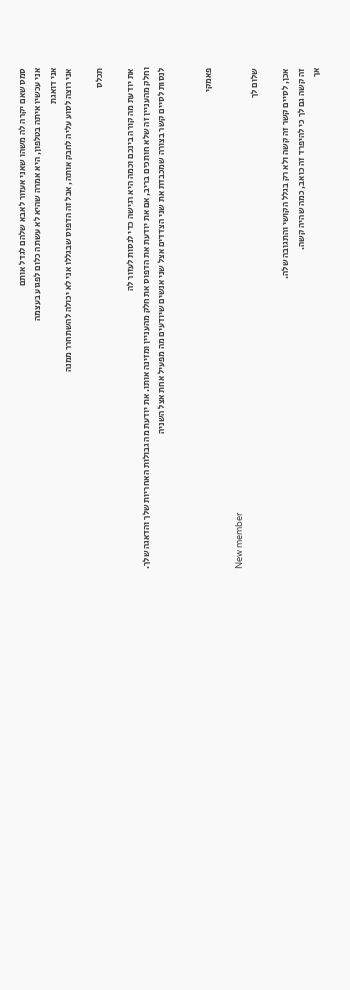סמס שאם יקרה לה משהו שאני אעזור לאבא שלהם לגדל אותם
אני עכשיו איתה בטלפון, היא אמרה שהיא לא עשתה כלום לפגוע בעצמה
אני דואגת
אני רוצה לסוע עליה לחבק אותה, אבל זה הדפוס שבגללו אני לא יכולה להשתחרר ממנה

תכלס

את יודעת מה קורה בינכם וכמה היא רגישה כדי לנסות לעזור לה
וחלק מהעניין זה שלא חותכים בריב, אם את יודעת את הדפוס את חלק מהעניין ומזינה אותו. את יודעת מה גבולות האחריות שלך והדאגה שלך.
לנסות לסיים קשר בצורה שמכבדת את שני הצדדים אצל שני אנשים שיודעים מה מפעיל אחת אצל השניה


פאמקי

New member
שלום לך

אכן, לסיים קשר זה קשה ולא רק בגלל הקושי והתגובה שלה.
זה קשה גם לך כי להיפרד זה כואב, כמה שהיה קשה.
אך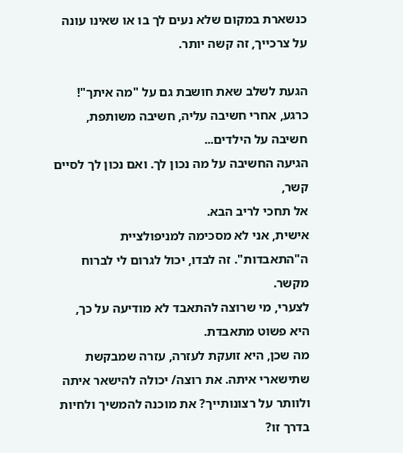כנשארת במקום שלא נעים לך בו או שאינו עונה על צרכייך, זה קשה יותר.

הגעת לשלב שאת חושבת גם על "מה איתך"!
כרגע, אחרי חשיבה עליה, חשיבה משותפת, חשיבה על הילדים...
הגיעה החשיבה על מה נכון לך. ואם נכון לך לסיים קשר,
אל תחכי לריב הבא.
אישית, אני לא מסכימה למניפולציית ה"התאבדות". זה לבדו, יכול לגרום לי לברוח מקשר.
לצערי, מי שרוצה להתאבד לא מודיעה על כך, היא פשוט מתאבדת.
מה שכן, היא זועקת לעזרה, עזרה שמבקשת שתישארי איתה. את רוצה/ יכולה להישאר איתה
ולוותר על רצונותייך? את מוכנה להמשיך ולחיות בדרך זו?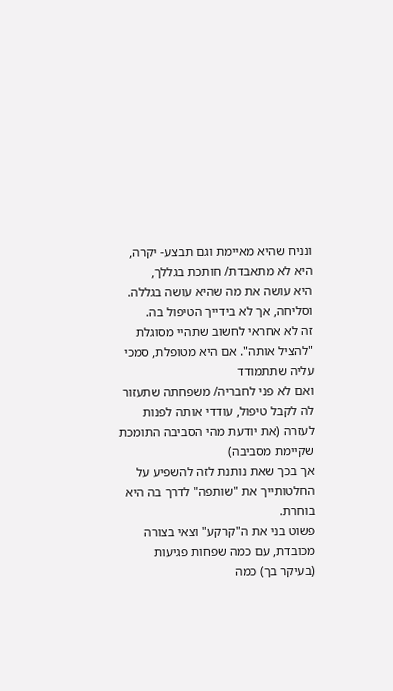ונניח שהיא מאיימת וגם תבצע- יקרה, היא לא מתאבדת/ חותכת בגללך,
היא עושה את מה שהיא עושה בגללה. וסליחה, אך לא בידייך הטיפול בה.
זה לא אחראי לחשוב שתהיי מסוגלת "להציל אותה". אם היא מטופלת, סמכי עליה שתתמודד
ואם לא פני לחבריה/ משפחתה שתעזור לה לקבל טיפול, עודדי אותה לפנות לעזרה (את יודעת מהי הסביבה התומכת שקיימת מסביבה)
אך בכך שאת נותנת לזה להשפיע על החלטותייך את "שותפה" לדרך בה היא בוחרת.
פשוט בני את ה"קרקע" וצאי בצורה מכובדת, עם כמה שפחות פגיעות (בעיקר בך) כמה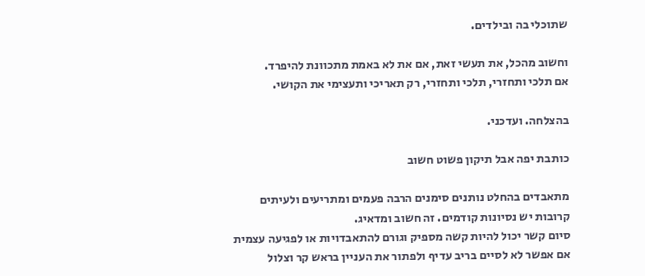שתוכלי בה ובילדים.

וחשוב מהכל, את תעשי זאת, אם את לא באמת מתכוונת להיפרד.
אם תלכי ותחזרי, תלכי ותחזרי, רק תאריכי ותעצימי את הקושי.

בהצלחה. ועדכני.

כותבת יפה אבל תיקון פשוט חשוב

מתאבדים בהחלט נותנים סימנים הרבה פעמים ומתריעים ולעיתים קרובות יש נסיונות קודמים. זה חשוב ומדאיג.
סיום קשר יכול להיות קשה מספיק וגורם להתאבדויות או לפגיעה עצמית
אם אפשר לא לסיים בריב עדיף ולפתור את העניין בראש קר וצלול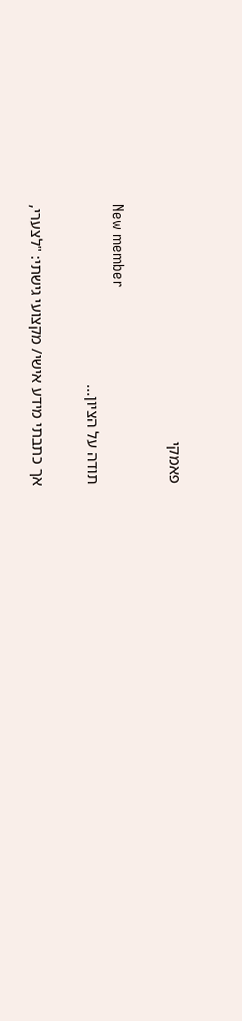פאמקי

New member
תודה על הציון...

אך כתבתי מידע אישי/ מקצועי גישתי: "לצערי,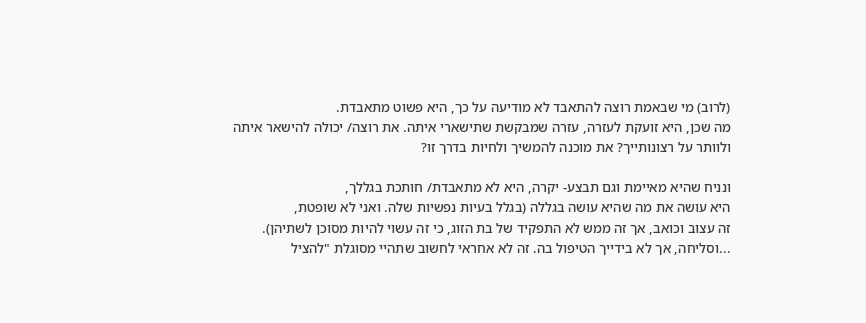(לרוב) מי שבאמת רוצה להתאבד לא מודיעה על כך, היא פשוט מתאבדת.
מה שכן, היא זועקת לעזרה, עזרה שמבקשת שתישארי איתה. את רוצה/ יכולה להישאר איתה
ולוותר על רצונותייך? את מוכנה להמשיך ולחיות בדרך זו?

ונניח שהיא מאיימת וגם תבצע- יקרה, היא לא מתאבדת/ חותכת בגללך,
היא עושה את מה שהיא עושה בגללה (בגלל בעיות נפשיות שלה. ואני לא שופטת,
זה עצוב וכואב, אך זה ממש לא התפקיד של בת הזוג, כי זה עשוי להיות מסוכן לשתיהן).
...וסליחה, אך לא בידייך הטיפול בה. זה לא אחראי לחשוב שתהיי מסוגלת "להציל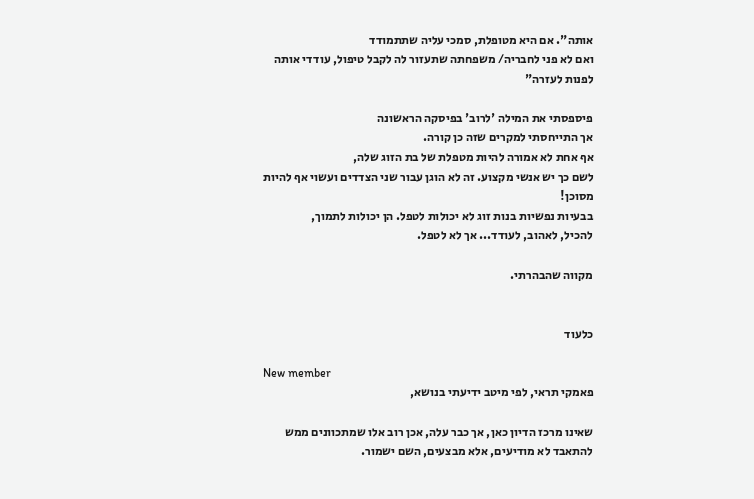אותה". אם היא מטופלת, סמכי עליה שתתמודד
ואם לא פני לחבריה/ משפחתה שתעזור לה לקבל טיפול, עודדי אותה לפנות לעזרה"

פיספסתי את המילה 'לרוב' בפיסקה הראשונה
אך התייחסתי למקרים שזה כן קורה.
אף אחת לא אמורה להיות מטפלת של בת הזוג שלה,
לשם כך יש אנשי מקצוע. זה לא הוגן עבור שני הצדדים ועשוי אף להיות מסוכן!
בבעיות נפשיות בנות זוג לא יכולות לטפל. הן יכולות לתמוך,
להכיל, לאהוב, לעודד... אך לא לטפל.

מקווה שהבהרתי.


כלעוד

New member
פאמקי תראי, לפי מיטב ידיעתי בנושא,

שאינו מרכז הדיון כאן, אך כבר עלה, אכן רוב אלו שמתכוונים ממש להתאבד לא מודיעים, אלא מבצעים, השם ישמור.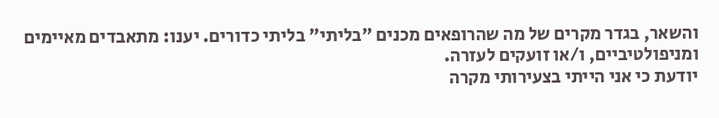והשאר, בגדר מקרים של מה שהרופאים מכנים "בליתי" בליתי כדורים. יענו: מתאבדים מאיימים ומניפולטיביים, ו/או זועקים לעזרה.
יודעת כי אני הייתי בצעירותי מקרה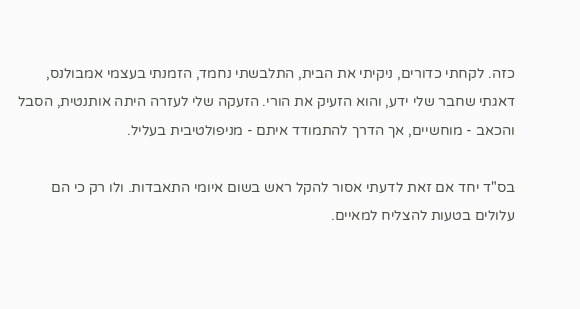כזה. לקחתי כדורים, ניקיתי את הבית, התלבשתי נחמד, הזמנתי בעצמי אמבולנס, דאגתי שחבר שלי ידע, והוא הזעיק את הורי. הזעקה שלי לעזרה היתה אותנטית, הסבל והכאב - מוחשיים, אך הדרך להתמודד איתם - מניפולטיבית בעליל.

בס"ד יחד אם זאת לדעתי אסור להקל ראש בשום איומי התאבדות. ולו רק כי הם עלולים בטעות להצליח למאיים.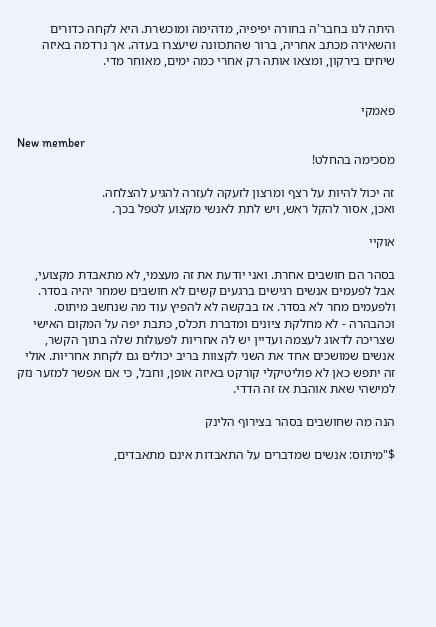היתה לנו בחבר'ה בחורה יפיפיה, מדהימה ומוכשרת. היא לקחה כדורים והשאירה מכתב אחריה, ברור שהתכוונה שיעצרו בעדה. אך נרדמה באיזה שיחים בירקון, ומצאו אותה רק אחרי כמה ימים, מאוחר מדי.


פאמקי

New member
מסכימה בהחלט!

זה יכול להיות על רצף ומרצון לזעקה לעזרה להגיע להצלחה.
ואכן, אסור להקל ראש, ויש לתת לאנשי מקצוע לטפל בכך.

אוקיי

בסהר הם חושבים אחרת. ואני יודעת את זה מעצמי, לא מתאבדת מקצועי, אבל לפעמים אנשים רגישים ברגעים קשים לא חושבים שמחר יהיה בסדר. ולפעמים מחר לא בסדר. אז בבקשה לא להפיץ עוד מה שנחשב מיתוס.
וכהבהרה - לא מחלקת ציונים ומדברת תכלס, כתבת יפה על המקום האישי שצריכה לדאוג לעצמה ועדיין יש לה אחריות לפעולות שלה בתוך הקשר, אנשים שמושכים אחד את השני לקצוות בריב יכולים גם לקחת אחריות. אולי זה יתפש כאן לא פוליטיקלי קורקט באיזה אופן, וחבל, כי אם אפשר למזער נזק למישהי שאת אוהבת אז זה הדדי.

הנה מה שחושבים בסהר בצירוף הלינק

$"מיתוס: אנשים שמדברים על התאבדות אינם מתאבדים,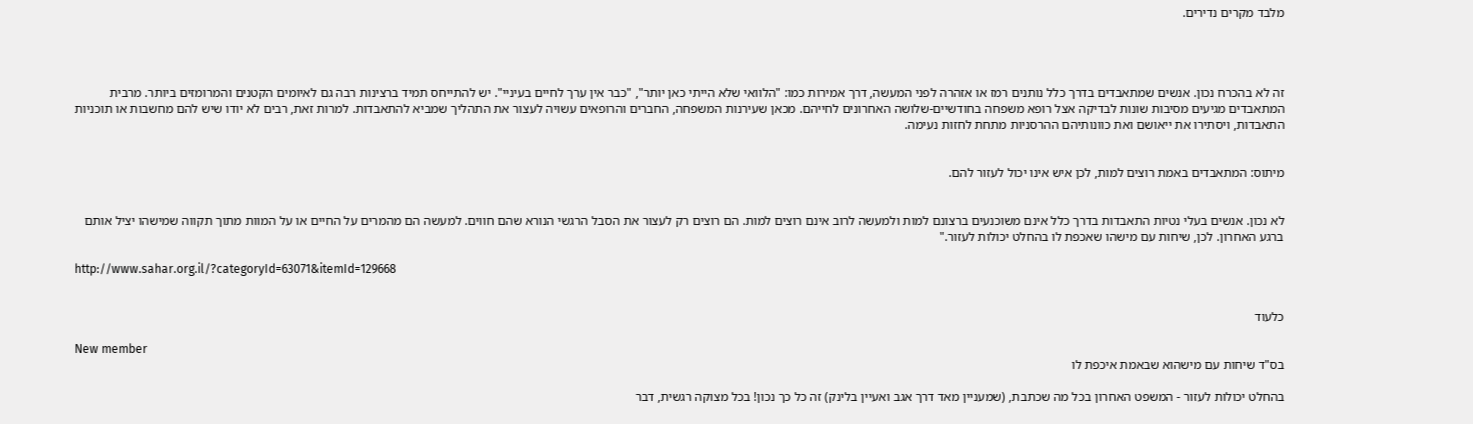מלבד מקרים נדירים.




זה לא בהכרח נכון. אנשים שמתאבדים בדרך כלל נותנים רמז או אזהרה לפני המעשה, דרך אמירות כמו: "הלוואי שלא הייתי כאן יותר", "כבר אין ערך לחיים בעיניי". יש להתייחס תמיד ברצינות רבה גם לאיומים הקטנים והמרומזים ביותר. מרבית המתאבדים מגיעים מסיבות שונות לבדיקה אצל רופא משפחה בחודשיים-שלושה האחרונים לחייהם. מכאן שעירנות המשפחה, החברים והרופאים עשויה לעצור את התהליך שמביא להתאבדות. למרות זאת, רבים לא יודו שיש להם מחשבות או תוכניות התאבדות, ויסתירו את ייאושם ואת כוונותיהם ההרסניות מתחת לחזות נעימה.


מיתוס: המתאבדים באמת רוצים למות, לכן איש אינו יכול לעזור להם.


לא נכון. אנשים בעלי נטיות התאבדות בדרך כלל אינם משוכנעים ברצונם למות ולמעשה לרוב אינם רוצים למות. הם רוצים רק לעצור את הסבל הרגשי הנורא שהם חווים. למעשה הם מהמרים על החיים או על המוות מתוך תקווה שמישהו יציל אותם ברגע האחרון. לכן, שיחות עם מישהו שאכפת לו בהחלט יכולות לעזור."

http://www.sahar.org.il/?categoryId=63071&itemId=129668


כלעוד

New member
בס"ד שיחות עם מישהוא שבאמת איכפת לו

בהחלט יכולות לעזור - המשפט האחרון בכל מה שכתבת, (שמעניין מאד דרך אגב ואעיין בלינק) זה כל כך נכון! בכל מצוקה רגשית, דבר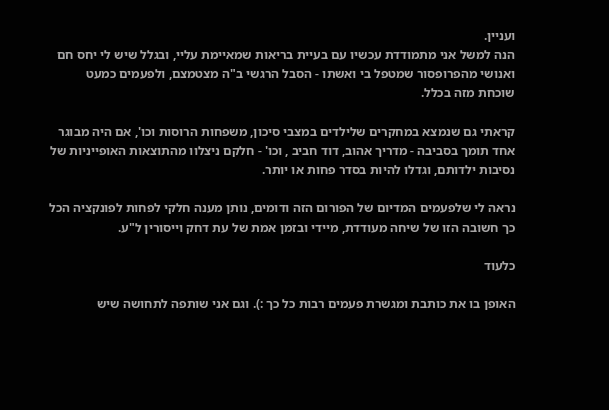ועניין.
הנה למשל אני מתמודדת עכשיו עם בעיית בריאות שמאיימת עליי, ובגלל שיש לי יחס חם ואנושי מהפרופסור שמטפל בי ואשתו - הסבל הרגשי ב"ה מצטמצם, ולפעמים כמעט שוכחת מזה בכלל.

קראתי גם שנמצא במחקרים שלילדים במצבי סיכון, משפחות הרוסות וכו', אם היה מבוגר אחד תומך בסביבה - מדריך אהוב, דוד חביב , וכו' - חלקם ניצלוו מהתוצאות האופייניות של נסיבות ילדותם, וגדלו להיות בסדר פחות או יותר.

נראה לי שלפעמים המדיום של הפורום הזה ודומים, נותן מענה חלקי לפחות לפונקציה הכל כך חשובה הזו של שיחה מעודדת, מיידי ובזמן אמת של עת דחק וייסורין ל"ע.

כלעוד

האופן בו את כותבת ומגשרת פעמים רבות כל כך :). וגם אני שותפה לתחושה שיש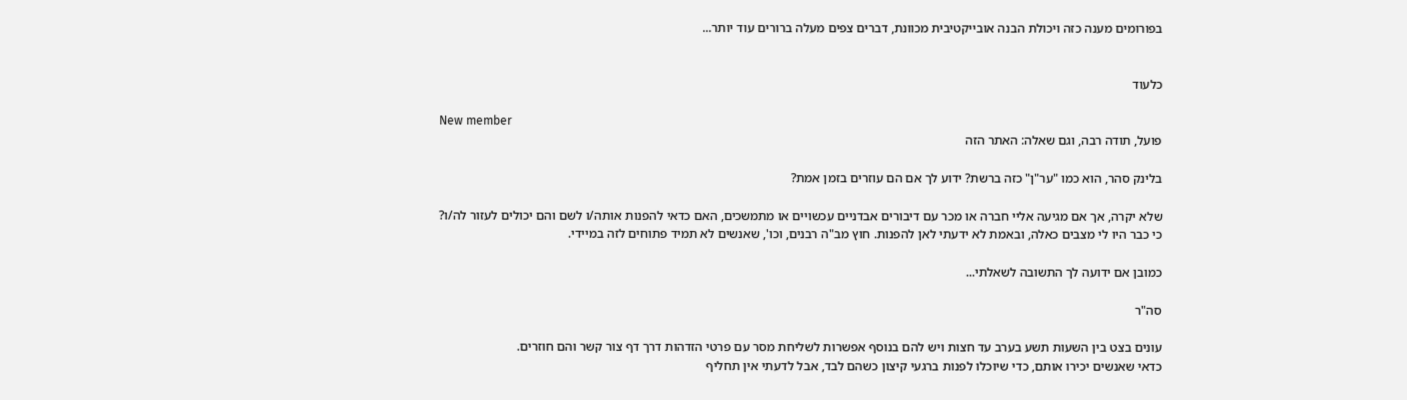בפורומים מענה כזה ויכולת הבנה אובייקטיבית מכוונת, דברים צפים מעלה ברורים עוד יותר...


כלעוד

New member
פועל, תודה רבה, וגם שאלה: האתר הזה

בלינק סהר, הוא כמו "ער"ן" כזה ברשת? ידוע לך אם הם עוזרים בזמן אמת?

שלא יקרה, אך אם מגיעה אליי חברה או מכר עם דיבורים אבדניים עכשויים או מתמשכים, האם כדאי להפנות אותה/ו לשם והם יכולים לעזור לה/ו?
כי כבר היו לי מצבים כאלה, ובאמת לא ידעתי לאן להפנות. חוץ מב"ה רבנים, וכו', שאנשים לא תמיד פתוחים לזה במיידי.

כמובן אם ידועה לך התשובה לשאלתי...

סה"ר

עונים בצט בין השעות תשע בערב עד חצות ויש להם בנוסף אפשרות לשליחת מסר עם פרטי הזדהות דרך דף צור קשר והם חוזרים.
כדאי שאנשים יכירו אותם, כדי שיוכלו לפנות ברגעי קיצון כשהם לבד, אבל לדעתי אין תחליף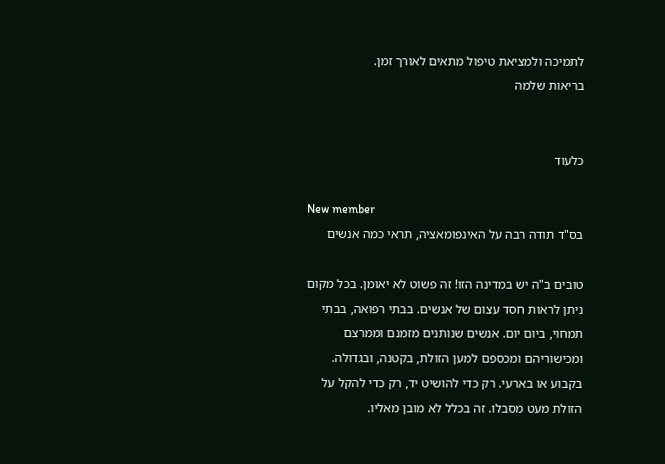לתמיכה ולמציאת טיפול מתאים לאורך זמן.
בריאות שלמה


כלעוד

New member
בס"ד תודה רבה על האינפומאציה, תראי כמה אנשים

טובים ב"ה יש במדינה הזו! זה פשוט לא יאומן. בכל מקום ניתן לראות חסד עצום של אנשים. בבתי רפואה, בבתי תמחוי, ביום יום. אנשים שנותנים מזמנם וממרצם ומכישוריהם ומכספם למען הזולת, בקטנה, ובגדולה. בקבוע או בארעי. רק כדי להושיט יד, רק כדי להקל על הזולת מעט מסבלו. זה בכלל לא מובן מאליו.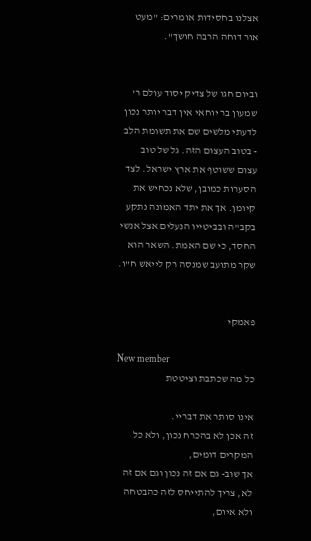אצלנו בחסידות אומרים: "מעט אור דוחה הרבה חושך".


וביום חגו של צדיק יסוד עולם ר' שמעון בר יוחאי אין דבר יותר נכון לדעתי מלשים שם את תשומת הלב - בטוב העצום הזה. גל של טוב עצום ששוטף את ארץ ישראל. לצד הסערות כמובן, שלא נכחיש את קיומן. אך את יתד האמונה נתקע בקב"ה ובביטייו הנעלים אצל אנשי החסד, כי שם האמת. השאר הוא שקר מתועב שמנסה רק לייאש ח"ו.


פאמקי

New member
כל מה שכתבת וציטטת

אינו סותר את דבריי.
זה אכן לא בהכרח נכון, ולא כל המקרים דומים,
אך שוב- גם אם זה נכון וגם אם זה לא, צריך להתייחס לזה כהבטחה ולא איום,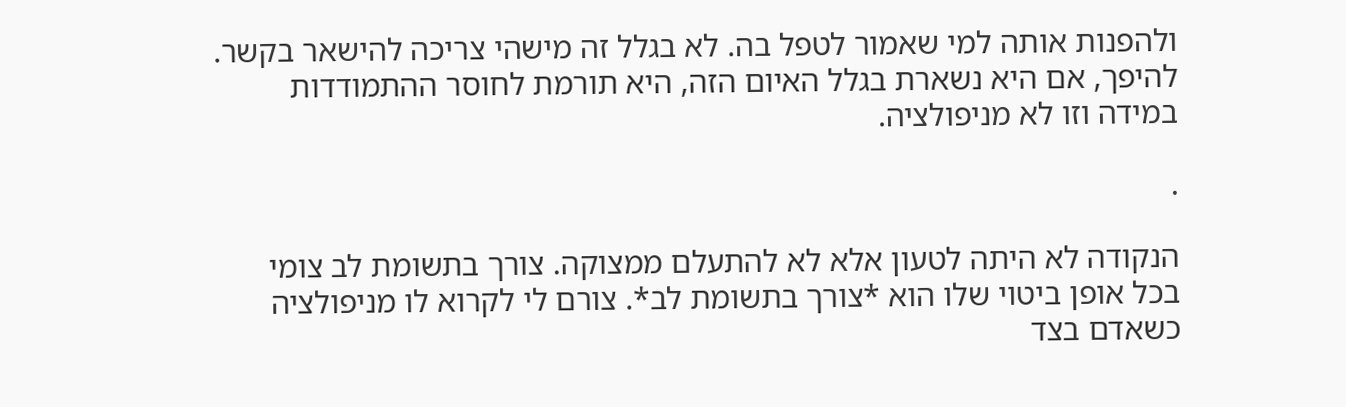ולהפנות אותה למי שאמור לטפל בה. לא בגלל זה מישהי צריכה להישאר בקשר.
להיפך, אם היא נשארת בגלל האיום הזה, היא תורמת לחוסר ההתמודדות במידה וזו לא מניפולציה.

.

הנקודה לא היתה לטעון אלא לא להתעלם ממצוקה. צורך בתשומת לב צומי בכל אופן ביטוי שלו הוא *צורך בתשומת לב*. צורם לי לקרוא לו מניפולציה כשאדם בצד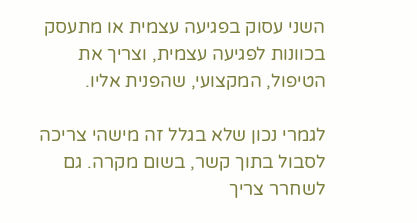השני עסוק בפגיעה עצמית או מתעסק בכוונות לפגיעה עצמית, וצריך את הטיפול, המקצועי, שהפנית אליו.

לגמרי נכון שלא בגלל זה מישהי צריכה לסבול בתוך קשר, בשום מקרה. גם לשחרר צריך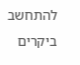להתחשב ביקרים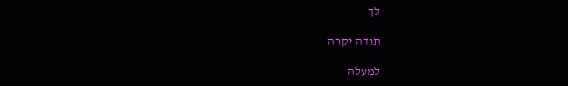לך

תודה יקרה

למעלה